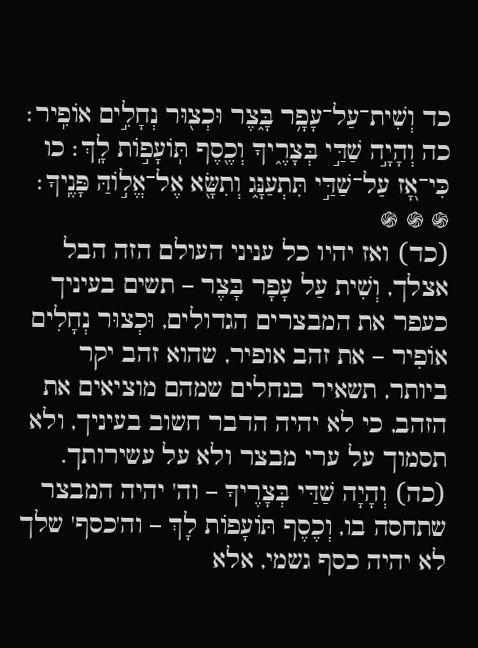כד וְשִׁית־עַל־עָפָ֥ר בָּ֑צֶר וּכְצ֖וּר נְחָלִ֣ים אוֹפִֽיר׃ כה וְהָיָ֣ה שַׁדַּ֣י בְּצָרֶ֑יךָ וְכֶ֖סֶף תּֽוֹעָפ֣וֹת לָֽךְ׃ כו כִּי־אָ֭ז עַל־שַׁדַּ֣י תִּתְעַנָּ֑ג וְתִשָּׂ֖א אֶל־אֱל֣וֹהַּ פָּנֶֽיךָ׃
֍ ֍ ֍
(כד) ואז יהיו כל עניני העולם הזה הבל אצלך, וְשִׁית עַל עָפָר בָּצֶר – תשים בעיניך כעפר את המבצרים הגדולים, וּכְצוּר נְחָלִים אוֹפִיר – את זהב אופיר, שהוא זהב יקר ביותר, תשאיר בנחלים שמהם מוציאים את הזהב, כי לא יהיה הדבר חשוב בעיניך, ולא תסמוך על ערי מבצר ולא על עשירותך.
(כה) וְהָיָה שַׁדַּי בְּצָרֶיךָ – וה' יהיה המבצר שתחסה בו, וְכֶסֶף תּוֹעָפוֹת לָךְ – וה'כסף' שלך לא יהיה כסף גשמי, אלא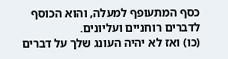כסף המתעופף למעלה, והוא הכוסף לדברים רוחניים ועליונים.
(כו) ואז לא יהיה העונג שלך על דברים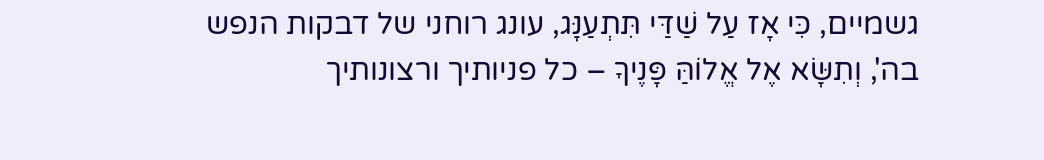גשמיים, כִּי אָז עַל שַׁדַּי תִּתְעַנָּג, עונג רוחני של דבקות הנפש בה', וְתִשָּׂא אֶל אֱלוֹהַּ פָּנֶיךָ – כל פניותיך ורצונותיך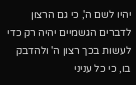יהיו לשם ה', כי גם הרצון לדברים הגשמיים יהיה רק כדי לעשות בכך רצון ה' ולהדבק בו, כי כל עניני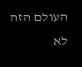העולם הזה לא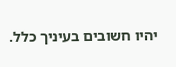יהיו חשובים בעיניך כלל.